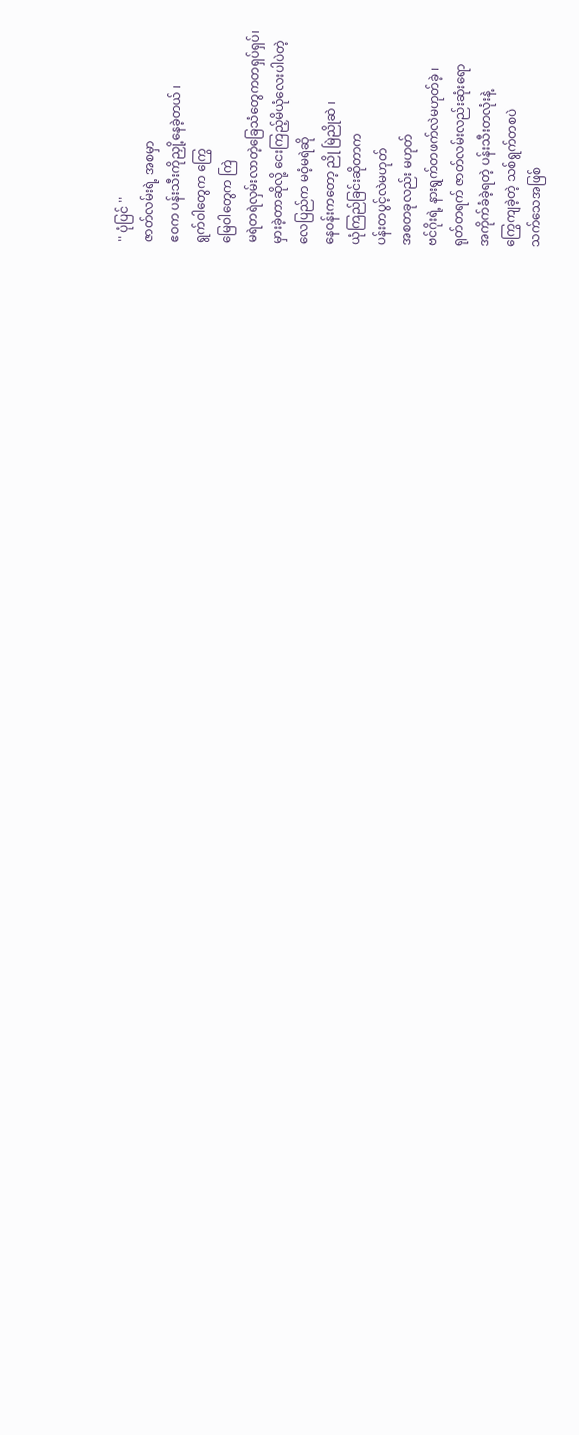'' ပုံပြင် ''
ဇာတ်လမ်းရဲ့ အစမှာ
ဧဝက ပန်းသီးကိုညှို့နေခဲ့တယ် ၊
ရွက်ဝါတွေက ကြွေ
မြေဝါတွေက ကြဲ
မရဲတရဲလှမ်းလာတဲ့ခြေသံတွေကတရှပ်ရှပ်၊
မှားခဲ့တာဆိုလို့ ငေးကြည့်မိယုံလေးပါပဲတဲ့
လေပြည်က မဝံ့မရဲဆို
နေဝန်းကတော့ ညို မြဲညိုဆဲ ၊
ယုံကြည်ခြင်းဆိုတာက
ပန်းတပွင့်လဲမဟုတ်
အစတခုလည်း မဟုတ်
ဗင်ဂိုးရဲ့ နားရွက်တဖက်လဲမဟုတ်ခဲ့ ၊
ရုတ်တရက် ဇာတ်လမ်းလည်းဆုံးရော
အကိုက်ခံခဲ့ရတဲ့ ပန်းသီးတလုံးနဲ့
ကြွေကျခဲ့တဲ့ သစ်ရွက်တစပဲ
သက်သေအဖြစ်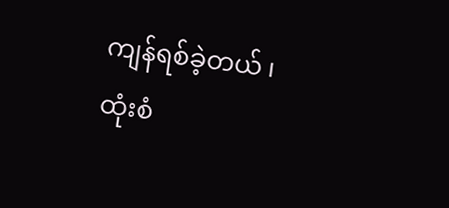ကျန်ရစ်ခဲ့တယ် ၊
ထုံးစံ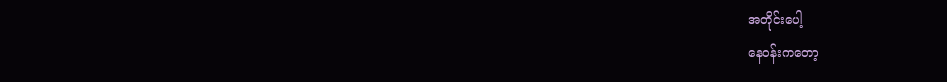အတိုင်းပေါ့
နေဝန်းကတော့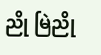ညို မြဲညို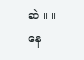ဆဲ ။ ။
နေ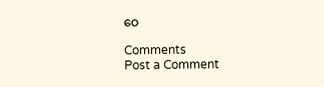ဝေ

Comments
Post a Comment